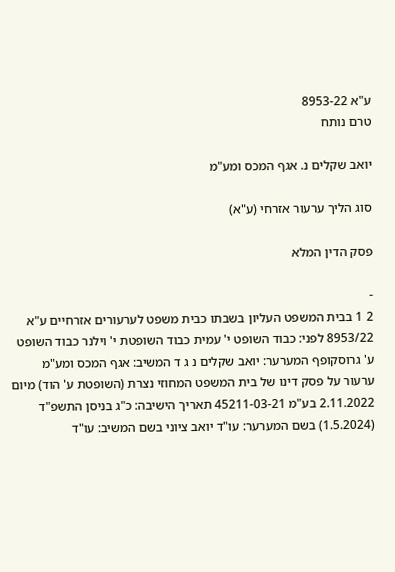ע"א 8953-22
טרם נותח

יואב שקלים נ. אגף המכס ומע"מ

סוג הליך ערעור אזרחי (ע"א)

פסק הדין המלא

-
2 1 בבית המשפט העליון בשבתו כבית משפט לערעורים אזרחיים ע"א 8953/22 לפני: כבוד השופט י' עמית כבוד השופטת י' וילנר כבוד השופט ע' גרוסקופף המערער: יואב שקלים נ ג ד המשיב: אגף המכס ומע"מ ערעור על פסק דינו של בית המשפט המחוזי נצרת (השופטת ע' הוד) מיום 2.11.2022 בע"מ 45211-03-21 תאריך הישיבה: כ"ג בניסן התשפ"ד (1.5.2024) בשם המערער: עו"ד יואב ציוני בשם המשיב: עו"ד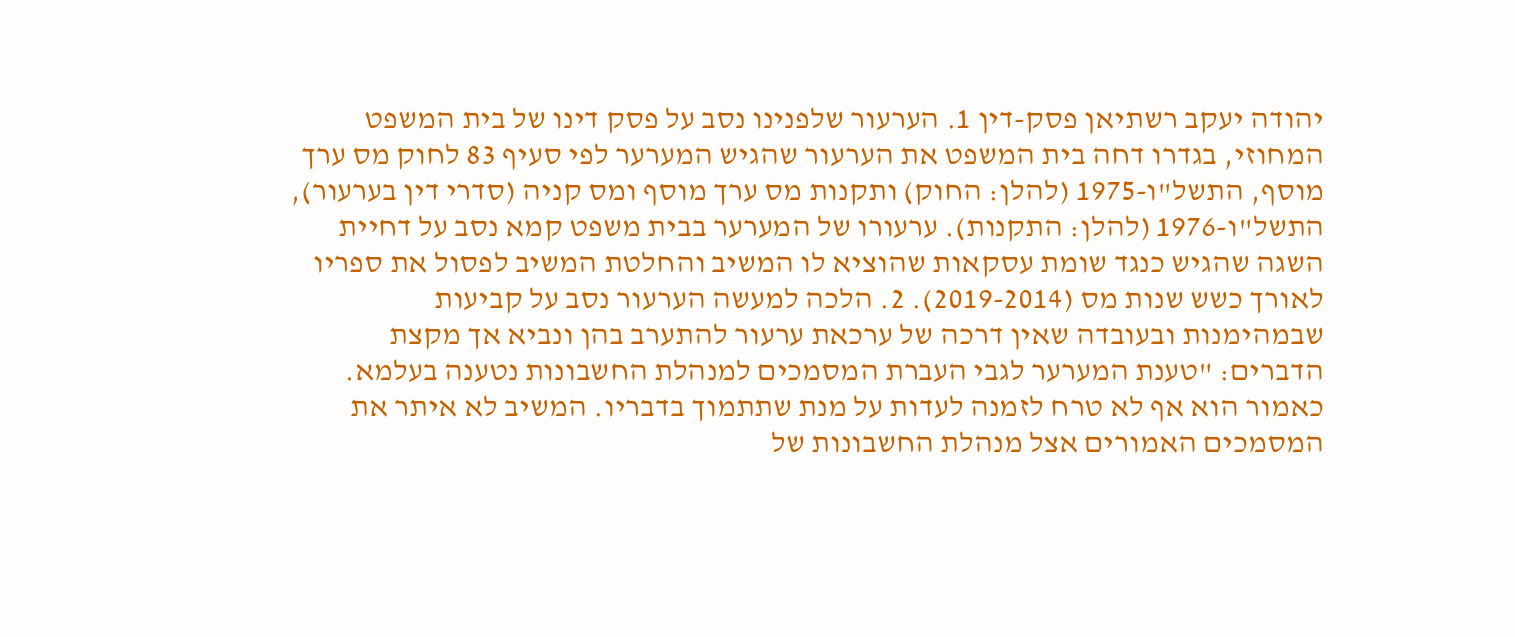יהודה יעקב רשתיאן פסק-דין 1. הערעור שלפנינו נסב על פסק דינו של בית המשפט המחוזי, בגדרו דחה בית המשפט את הערעור שהגיש המערער לפי סעיף 83 לחוק מס ערך מוסף, התשל"ו-1975 (להלן: החוק) ותקנות מס ערך מוסף ומס קניה (סדרי דין בערעור), התשל"ו-1976 (להלן: התקנות). ערעורו של המערער בבית משפט קמא נסב על דחיית השגה שהגיש כנגד שומת עסקאות שהוציא לו המשיב והחלטת המשיב לפסול את ספריו לאורך כשש שנות מס (2019-2014). 2. הלכה למעשה הערעור נסב על קביעות שבמהימנות ובעובדה שאין דרכה של ערכאת ערעור להתערב בהן ונביא אך מקצת הדברים: "טענת המערער לגבי העברת המסמכים למנהלת החשבונות נטענה בעלמא. כאמור הוא אף לא טרח לזמנה לעדות על מנת שתתמוך בדבריו. המשיב לא איתר את המסמכים האמורים אצל מנהלת החשבונות של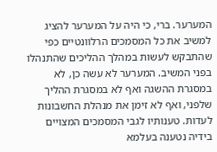המערער. ברי, כי היה על המערער להציג למשיב את כל המסמכים הרלוונטיים כפי שהתבקש לעשות במהלך ההליכים שהתנהלו בפני המשיב. המערער לא עשה כן, לא במסגרת ההשגה ואף לא במסגרת ההליך שלפני, ואף לא זימן את מנהלת החשבונות לעדות. טענותיו לגבי המסמכים המצויים בידיה נטענה בעלמא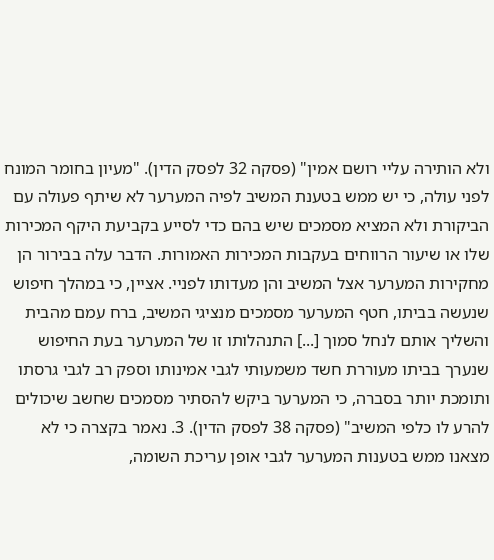ולא הותירה עליי רושם אמין" (פסקה 32 לפסק הדין). "מעיון בחומר המונח לפני עולה, כי יש ממש בטענת המשיב לפיה המערער לא שיתף פעולה עם הביקורת ולא המציא מסמכים שיש בהם כדי לסייע בקביעת היקף המכירות שלו או שיעור הרווחים בעקבות המכירות האמורות. הדבר עלה בבירור הן מחקירות המערער אצל המשיב והן מעדותו לפניי. אציין, כי במהלך חיפוש שנעשה בביתו, חטף המערער מסמכים מנציגי המשיב, ברח עמם מהבית והשליך אותם לנחל סמוך [...] התנהלותו זו של המערער בעת החיפוש שנערך בביתו מעוררת חשד משמעותי לגבי אמינותו וספק רב לגבי גרסתו ותומכת יותר בסברה, כי המערער ביקש להסתיר מסמכים שחשב שיכולים להרע לו כלפי המשיב" (פסקה 38 לפסק הדין). 3. נאמר בקצרה כי לא מצאנו ממש בטענות המערער לגבי אופן עריכת השומה,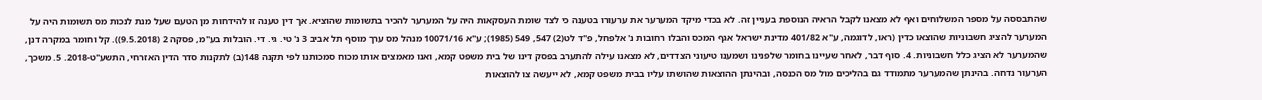שהתבססה על מספר המשלוחים ואף לא מצאנו לקבל הראיה הנוספת בעניין זה. לא בכדי מיקד המערער את ערעורו בטענה כי לצד שומת העסקאות היה על המערער להכיר בתשומות שהוציא. אך דין טענה זו להידחות מן הטעם שעל מנת לנכות מס תשומות היה על המערער להציג חשבוניות שהוצאו כדין (ראו, לדוגמה, ע"א 401/82 מדינת ישראל אגף המכס והבלו רחובות נ' אלפחל, פ"ד לט(2) 547, 549 (1985); ע"א 10071/16 מנהל מס ערך מוסף תל אביב 3 נ' טי. גי. די. הובלות בע"מ, פסקה 2 (9.5.2018)). קל וחומר במקרה דנן, שהמערער לא הציג כלל חשבוניות. 4. סוף דבר, לאחר שעיינו בחומר שלפנינו ושמענו טיעוני הצדדים, לא מצאנו עילה להתערב בפסק דינו של בית משפט קמא, ואנו מאמצים אותו מכוח סמכותנו לפי תקנה 148(ב) לתקנות סדר הדין האזרחי, התשע"ט-2018. 5. משכך, הערעור נדחה. בהינתן שהמערער מתמודד גם בהליכים מול מס הכנסה, ובהינתן ההוצאות שהושתו עליו בבית משפט קמא, לא ייעשה צו להוצאות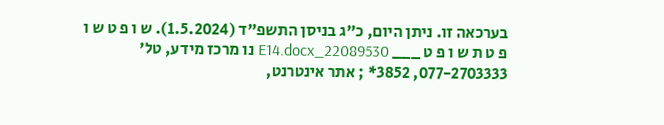בערכאה זו. ניתן היום, כ"ג בניסן התשפ"ד (1.5.2024). ש ו פ ט ש ו פ ט ת ש ו פ ט ___ 22089530_E14.docx נו מרכז מידע, טל' 077-2703333, 3852* ; אתר אינטרנט,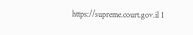https://supreme.court.gov.il 1